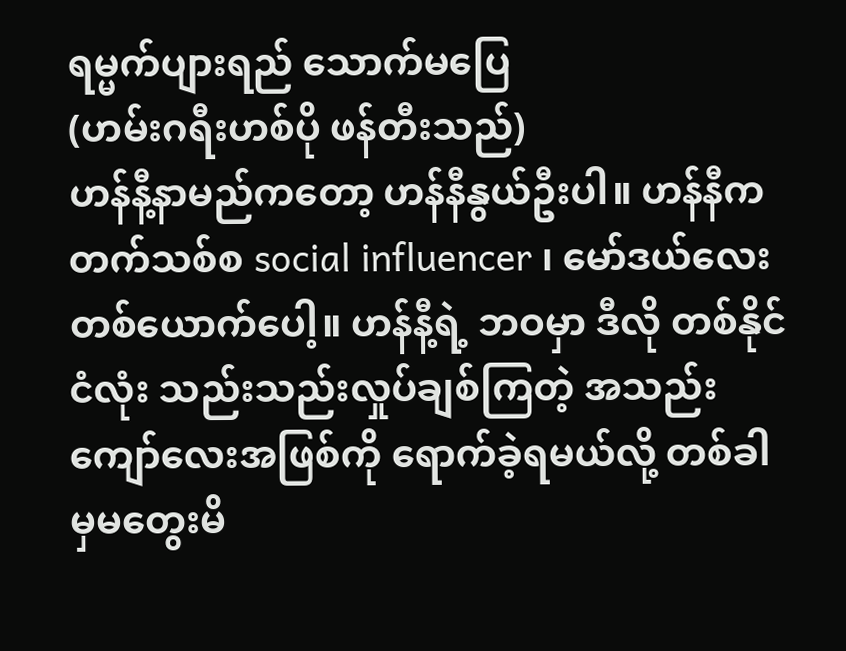ရမ္မက်ပျားရည် သောက်မပြေ
(ဟမ်းဂရီးဟစ်ပို ဖန်တီးသည်)
ဟန်နီ့နာမည်ကတော့ ဟန်နီနွယ်ဦးပါ။ ဟန်နီက တက်သစ်စ social influencer ၊ မော်ဒယ်လေး တစ်ယောက်ပေါ့။ ဟန်နီ့ရဲ့ ဘဝမှာ ဒီလို တစ်နိုင်ငံလုံး သည်းသည်းလှုပ်ချစ်ကြတဲ့ အသည်းကျော်လေးအဖြစ်ကို ရောက်ခဲ့ရမယ်လို့ တစ်ခါမှမတွေးမိ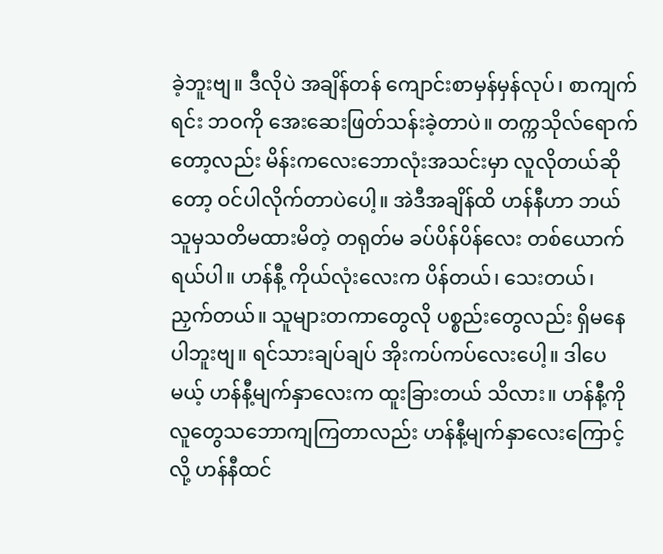ခဲ့ဘူးဗျ။ ဒီလိုပဲ အချိန်တန် ကျောင်းစာမှန်မှန်လုပ်၊ စာကျက်ရင်း ဘဝကို အေးဆေးဖြတ်သန်းခဲ့တာပဲ။ တက္ကသိုလ်ရောက်တော့လည်း မိန်းကလေးဘောလုံးအသင်းမှာ လူလိုတယ်ဆိုတော့ ဝင်ပါလိုက်တာပဲပေါ့။ အဲဒီအချိန်ထိ ဟန်နီဟာ ဘယ်သူမှသတိမထားမိတဲ့ တရုတ်မ ခပ်ပိန်ပိန်လေး တစ်ယောက်ရယ်ပါ။ ဟန်နီ့ ကိုယ်လုံးလေးက ပိန်တယ်၊ သေးတယ်၊ ညှက်တယ်။ သူများတကာတွေလို ပစ္စည်းတွေလည်း ရှိမနေပါဘူးဗျ။ ရင်သားချပ်ချပ် အိုးကပ်ကပ်လေးပေါ့။ ဒါပေမယ့် ဟန်နီ့မျက်နှာလေးက ထူးခြားတယ် သိလား။ ဟန်နီ့ကို လူတွေသဘောကျကြတာလည်း ဟန်နီ့မျက်နှာလေးကြောင့်လို့ ဟန်နီထင်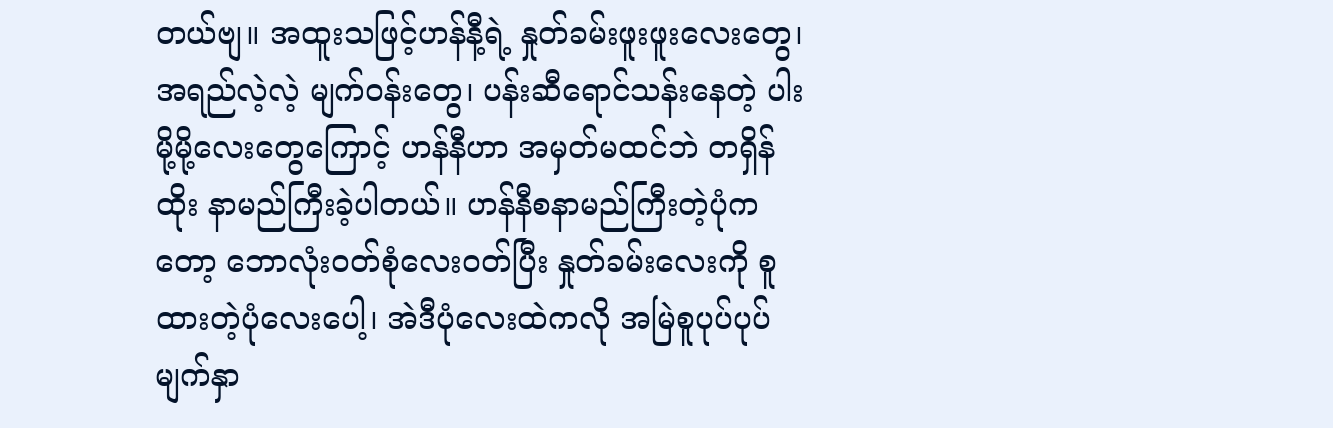တယ်ဗျ။ အထူးသဖြင့်ဟန်နီ့ရဲ့ နှုတ်ခမ်းဖူးဖူးလေးတွေ၊ အရည်လဲ့လဲ့ မျက်ဝန်းတွေ၊ ပန်းဆီရောင်သန်းနေတဲ့ ပါးမို့မို့လေးတွေကြောင့် ဟန်နီဟာ အမှတ်မထင်ဘဲ တရှိန်ထိုး နာမည်ကြီးခဲ့ပါတယ်။ ဟန်နီစနာမည်ကြီးတဲ့ပုံကတော့ ဘောလုံးဝတ်စုံလေးဝတ်ပြီး နှုတ်ခမ်းလေးကို စူထားတဲ့ပုံလေးပေါ့၊ အဲဒီပုံလေးထဲကလို အမြဲစူပုပ်ပုပ်မျက်နှာ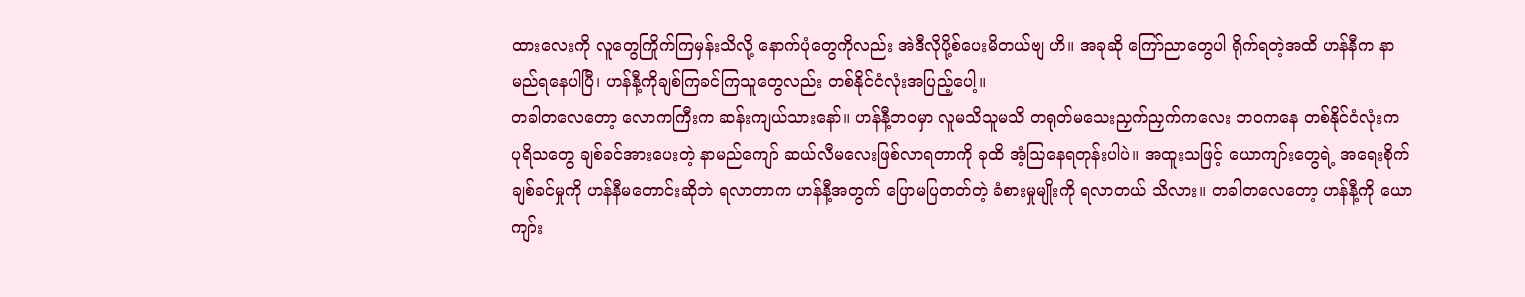ထားလေးကို လူတွေကြိုက်ကြမှန်းသိလို့ နောက်ပုံတွေကိုလည်း အဲဒီလိုပို့စ်ပေးမိတယ်ဗျ ဟိ။ အခုဆို ကြော်ညာတွေပါ ရိုက်ရတဲ့အထိ ဟန်နီက နာမည်ရနေပါပြီ၊ ဟန်နီ့ကိုချစ်ကြခင်ကြသူတွေလည်း တစ်နိုင်ငံလုံးအပြည့်ပေါ့။
တခါတလေတော့ လောကကြီးက ဆန်းကျယ်သားနော်။ ဟန်နီ့ဘဝမှာ လူမသိသူမသိ တရုတ်မသေးညှက်ညှက်ကလေး ဘဝကနေ တစ်နိုင်ငံလုံးက ပုရိသတွေ ချစ်ခင်အားပေးတဲ့ နာမည်ကျော် ဆယ်လီမလေးဖြစ်လာရတာကို ခုထိ အံ့ဩနေရတုန်းပါပဲ။ အထူးသဖြင့် ယောကျာ်းတွေရဲ့ အရေးစိုက်ချစ်ခင်မှုကို ဟန်နီမတောင်းဆိုဘဲ ရလာတာက ဟန်နီ့အတွက် ပြောမပြတတ်တဲ့ ခံစားမှုမျိုးကို ရလာတယ် သိလား။ တခါတလေတော့ ဟန်နီ့ကို ယောကျာ်း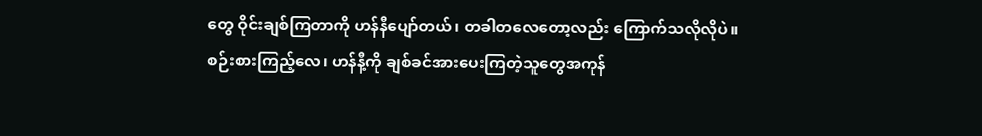တွေ ဝိုင်းချစ်ကြတာကို ဟန်နီပျော်တယ်၊ တခါတလေတော့လည်း ကြောက်သလိုလိုပဲ။
စဉ်းစားကြည့်လေ၊ ဟန်နီ့ကို ချစ်ခင်အားပေးကြတဲ့သူတွေအကုန်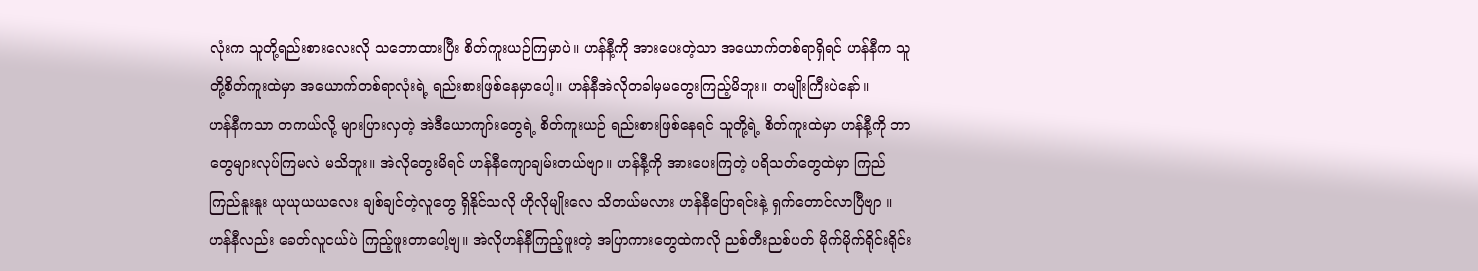လုံးက သူတို့ရည်းစားလေးလို သဘောထားပြီး စိတ်ကူးယဉ်ကြမှာပဲ။ ဟန်နီ့ကို အားပေးတဲ့သာ အယောက်တစ်ရာရှိရင် ဟန်နီက သူတို့စိတ်ကူးထဲမှာ အယောက်တစ်ရာလုံးရဲ့ ရည်းစားဖြစ်နေမှာပေါ့။ ဟန်နီအဲလိုတခါမှမတွေးကြည့်မိဘူး။ တမျိုးကြီးပဲနော်။
ဟန်နီကသာ တကယ်လို့ များပြားလှတဲ့ အဲဒီယောကျာ်းတွေရဲ့ စိတ်ကူးယဉ် ရည်းစားဖြစ်နေရင် သူတို့ရဲ့ စိတ်ကူးထဲမှာ ဟန်နီ့ကို ဘာတွေများလုပ်ကြမလဲ မသိဘူး။ အဲလိုတွေးမိရင် ဟန်နီကျောချမ်းတယ်ဗျာ။ ဟန်နီ့ကို အားပေးကြတဲ့ ပရိသတ်တွေထဲမှာ ကြည်ကြည်နူးနူး ယုယုယယလေး ချစ်ချင်တဲ့လူတွေ ရှိနိုင်သလို ဟိုလိုမျိုးလေ သိတယ်မလား ဟန်နီပြောရင်းနဲ့ ရှက်တောင်လာပြီဗျာ ။ ဟန်နီလည်း ခေတ်လူငယ်ပဲ ကြည့်ဖူးတာပေါ့ဗျ။ အဲလိုဟန်နီကြည့်ဖူးတဲ့ အပြာကားတွေထဲကလို ညစ်တီးညစ်ပတ် မိုက်မိုက်ရိုင်းရိုင်း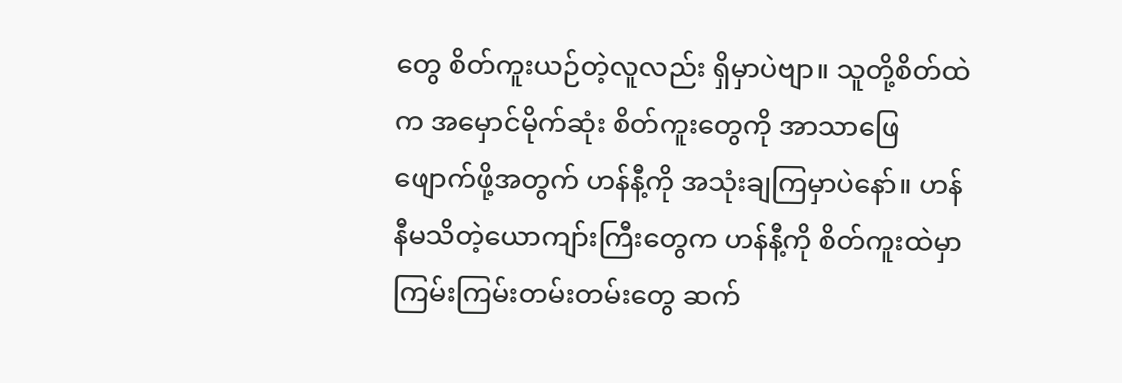တွေ စိတ်ကူးယဉ်တဲ့လူလည်း ရှိမှာပဲဗျာ။ သူတို့စိတ်ထဲက အမှောင်မိုက်ဆုံး စိတ်ကူးတွေကို အာသာဖြေဖျောက်ဖို့အတွက် ဟန်နီ့ကို အသုံးချကြမှာပဲနော်။ ဟန်နီမသိတဲ့ယောကျာ်းကြီးတွေက ဟန်နီ့ကို စိတ်ကူးထဲမှာ ကြမ်းကြမ်းတမ်းတမ်းတွေ ဆက်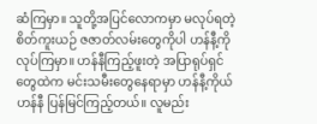ဆံကြမှာ။ သူတို့အပြင်လောကမှာ မလုပ်ရတဲ့ စိတ်ကူးယဉ် ဇဇာတ်လမ်းတွေကိုပါ ဟန်နီ့ကို လုပ်ကြမှာ။ ဟန်နီကြည့်ဖူးတဲ့ အပြာရုပ်ရှင်တွေထဲက မင်းသမီးတွေနေရာမှာ ဟန်နီ့ကိုယ်ဟန်နီ ပြန်မြင်ကြည့်တယ်။ လူမည်း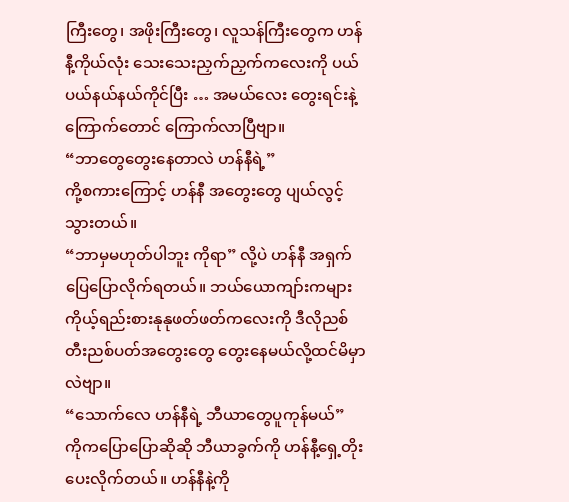ကြီးတွေ၊ အဖိုးကြီးတွေ၊ လူသန်ကြီးတွေက ဟန်နီ့ကိုယ်လုံး သေးသေးညှက်ညှက်ကလေးကို ပယ်ပယ်နယ်နယ်ကိုင်ပြီး … အမယ်လေး တွေးရင်းနဲ့ ကြောက်တောင် ကြောက်လာပြီဗျာ။
“ဘာတွေတွေးနေတာလဲ ဟန်နီရဲ့”
ကို့စကားကြောင့် ဟန်နီ အတွေးတွေ ပျယ်လွင့်သွားတယ်။
“ဘာမှမဟုတ်ပါဘူး ကိုရာ” လို့ပဲ ဟန်နီ အရှက်ပြေပြောလိုက်ရတယ်။ ဘယ်ယောကျာ်းကများ ကိုယ့်ရည်းစားနုနုဖတ်ဖတ်ကလေးကို ဒီလိုညစ်တီးညစ်ပတ်အတွေးတွေ တွေးနေမယ်လို့ထင်မိမှာလဲဗျာ။
“သောက်လေ ဟန်နီရဲ့ ဘီယာတွေပူကုန်မယ်”
ကိုကပြောပြောဆိုဆို ဘီယာခွက်ကို ဟန်နီ့ရှေ့တိုးပေးလိုက်တယ်။ ဟန်နီနဲ့ကို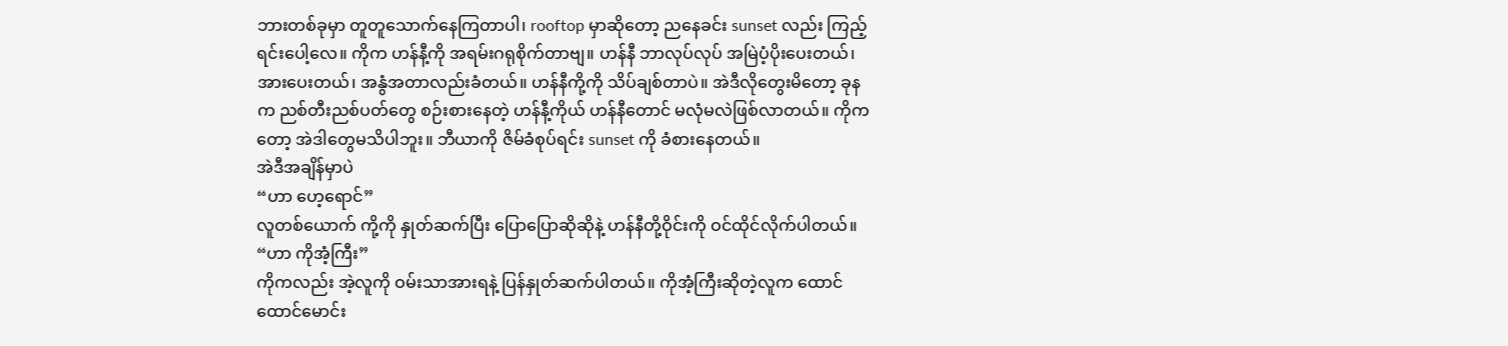ဘားတစ်ခုမှာ တူတူသောက်နေကြတာပါ၊ rooftop မှာဆိုတော့ ညနေခင်း sunset လည်း ကြည့်ရင်းပေါ့လေ။ ကိုက ဟန်နီ့ကို အရမ်းဂရုစိုက်တာဗျ။ ဟန်နီ ဘာလုပ်လုပ် အမြဲပံ့ပိုးပေးတယ်၊ အားပေးတယ်၊ အနွံအတာလည်းခံတယ်။ ဟန်နီကို့ကို သိပ်ချစ်တာပဲ။ အဲဒီလိုတွေးမိတော့ ခုနက ညစ်တီးညစ်ပတ်တွေ စဉ်းစားနေတဲ့ ဟန်နီ့ကိုယ် ဟန်နီတောင် မလုံမလဲဖြစ်လာတယ်။ ကိုကတော့ အဲဒါတွေမသိပါဘူး။ ဘီယာကို ဇိမ်ခံစုပ်ရင်း sunset ကို ခံစားနေတယ်။
အဲဒီအချိန်မှာပဲ
“ဟာ ဟေ့ရောင်”
လူတစ်ယောက် ကို့ကို နှုတ်ဆက်ပြီး ပြောပြောဆိုဆိုနဲ့ ဟန်နီတို့ဝိုင်းကို ဝင်ထိုင်လိုက်ပါတယ်။
“ဟာ ကိုအံ့ကြီး”
ကိုကလည်း အဲ့လူကို ဝမ်းသာအားရနဲ့ ပြန်နှုတ်ဆက်ပါတယ်။ ကိုအံ့ကြီးဆိုတဲ့လူက ထောင်ထောင်မောင်း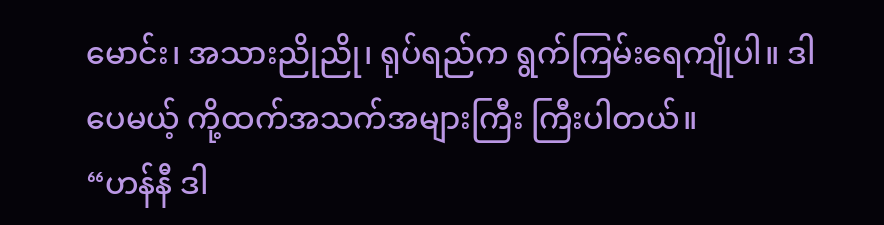မောင်း၊ အသားညိုညို၊ ရုပ်ရည်က ရွက်ကြမ်းရေကျိုပါ။ ဒါပေမယ့် ကို့ထက်အသက်အများကြီး ကြီးပါတယ်။
“ဟန်နီ ဒါ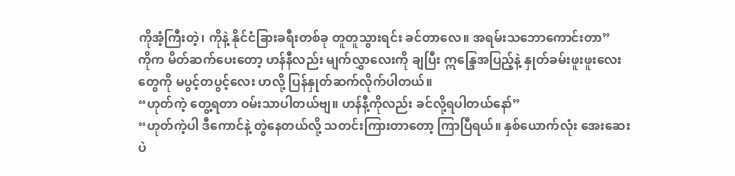ကိုအံ့ကြီးတဲ့၊ ကိုနဲ့ နိုင်ငံခြားခရီးတစ်ခု တူတူသွားရင်း ခင်တာလေ။ အရမ်းသဘောကောင်းတာ”
ကိုက မိတ်ဆက်ပေးတော့ ဟန်နီလည်း မျက်လွှာလေးကို ချပြီး ဣန္ဒြေအပြည့်နဲ့ နှုတ်ခမ်းဖူးဖူးလေးတွေကို မပွင့်တပွင့်လေး ဟလို့ ပြန်နှုတ်ဆက်လိုက်ပါတယ်။
“ဟုတ်ကဲ့ တွေ့ရတာ ဝမ်းသာပါတယ်ဗျ။ ဟန်နီ့ကိုလည်း ခင်လို့ရပါတယ်နော်”
“ဟုတ်ကဲ့ပါ ဒီကောင်နဲ့ တွဲနေတယ်လို့ သတင်းကြားတာတော့ ကြာပြီရယ်။ နှစ်ယောက်လုံး အေးဆေးပဲ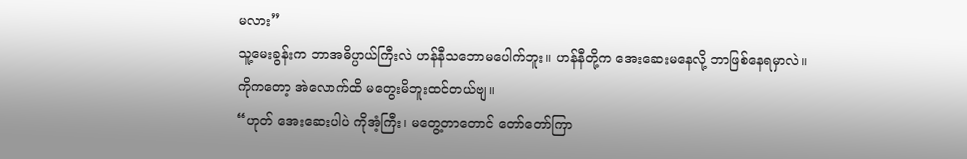မလား”
သူ့မေးခွန်းက ဘာအဓိပ္ပာယ်ကြီးလဲ ဟန်နီသဘောမပေါက်ဘူး။ ဟန်နီတို့က အေးဆေးမနေလို့ ဘာဖြစ်နေရမှာလဲ။
ကိုကတော့ အဲလောက်ထိ မတွေးမိဘူးထင်တယ်ဗျ။
“ဟုတ် အေးဆေးပါပဲ ကိုအံ့ကြီး၊ မတွေ့တာတောင် တော်တော်ကြာ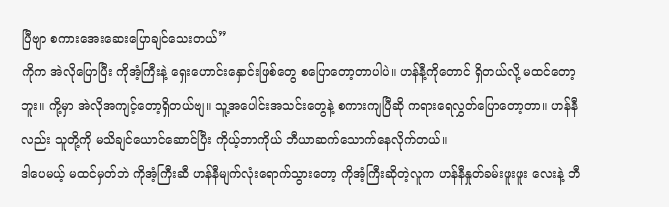ပြီဗျာ စကားအေးဆေးပြောချင်သေးတယ်”
ကိုက အဲလိုပြောပြီး ကိုအံ့ကြီးနဲ့ ရှေးဟောင်းနှောင်းဖြစ်တွေ စပြောတော့တာပါပဲ။ ဟန်နီ့ကိုတောင် ရှိတယ်လို့ မထင်တော့ဘူး။ ကို့မှာ အဲလိုအကျင့်တော့ရှိတယ်ဗျ။ သူ့အပေါင်းအသင်းတွေနဲ့ စကားကျပြီဆို ကရားရေလွှတ်ပြောတော့တာ။ ဟန်နီလည်း သူတို့ကို မသိချင်ယောင်ဆောင်ပြီး ကိုယ့်ဘာကိုယ် ဘီယာဆက်သောက်နေလိုက်တယ်။
ဒါပေမယ့် မထင်မှတ်ဘဲ ကိုအံ့ကြီးဆီ ဟန်နီမျက်လုံးရောက်သွားတော့ ကိုအံ့ကြီးဆိုတဲ့လူက ဟန်နီနှုတ်ခမ်းဖူးဖူး လေးနဲ့ ဘီ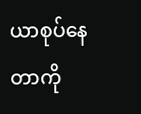ယာစုပ်နေတာကို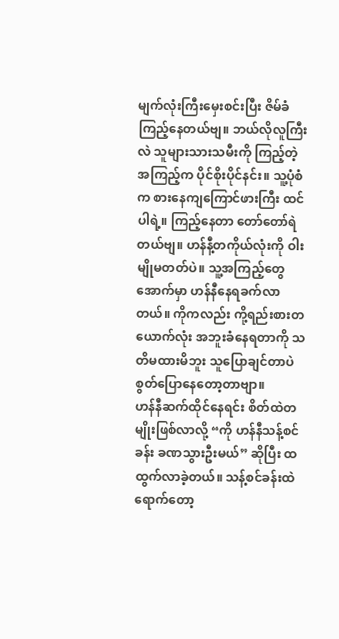မျက်လုံးကြီးမှေးစင်းပြီး ဇိမ်ခံကြည့်နေတယ်ဗျ။ ဘယ်လိုလူကြီးလဲ သူများသားသမီးကို ကြည့်တဲ့ အကြည့်က ပိုင်စိုးပိုင်နင်း။ သူ့ပုံစံက စားနေကျကြောင်ဖားကြီး ထင်ပါရဲ့။ ကြည့်နေတာ တော်တော်ရဲတယ်ဗျ။ ဟန်နီ့တကိုယ်လုံးကို ဝါးမျိုမတတ်ပဲ။ သူ့အကြည့်တွေအောက်မှာ ဟန်နီနေရခက်လာတယ်။ ကိုကလည်း ကို့ရည်းစားတယောက်လုံး အဘူးခံနေရတာကို သတိမထားမိဘူး သူပြောချင်တာပဲ စွတ်ပြောနေတော့တာဗျာ။
ဟန်နီဆက်ထိုင်နေရင်း စိတ်ထဲတမျိုးဖြစ်လာလို့ “ကို ဟန်နီသန့်စင်ခန်း ခဏသွားဦးမယ်” ဆိုပြီး ထထွက်လာခဲ့တယ်။ သန့်စင်ခန်းထဲရောက်တော့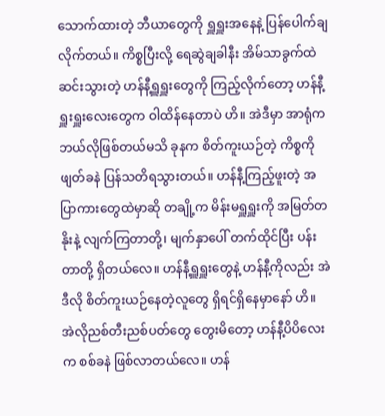သောက်ထားတဲ့ ဘီယာတွေကို ရှူရှူးအနေနဲ့ ပြန်ပေါက်ချလိုက်တယ်။ ကိစ္စပြီးလို့ ရေဆွဲချခါနီး အိမ်သာခွက်ထဲ ဆင်းသွားတဲ့ ဟန်နီ့ရှူရှူးတွေကို ကြည့်လိုက်တော့ ဟန်နီ့ရှူးရှူးလေးတွေက ဝါထိန်နေတာပဲ ဟိ။ အဲဒီမှာ အာရုံက ဘယ်လိုဖြစ်တယ်မသိ ခုနက စိတ်ကူးယဉ်တဲ့ ကိစ္စကို ဖျတ်ခနဲ ပြန်သတိရသွားတယ်။ ဟန်နီ့ကြည့်ဖူးတဲ့ အပြာကားတွေထဲမှာဆို တချို့က မိန်းမရှူရှူးကို အမြတ်တနိုးနဲ့ လျက်ကြတာတို့၊ မျက်နှာပေါ် တက်ထိုင်ပြီး ပန်းတာတို့ ရှိတယ်လေ။ ဟန်နီ့ရှူရှူးတွေနဲ့ ဟန်နီ့ကိုလည်း အဲဒီလို စိတ်ကူးယဉ်နေတဲ့လူတွေ ရှိရင်ရှိနေမှာနော် ဟိ။
အဲလိုညစ်တီးညစ်ပတ်တွေ တွေးမိတော့ ဟန်နီ့ပိပိလေးက စစ်ခနဲ ဖြစ်လာတယ်လေ။ ဟန်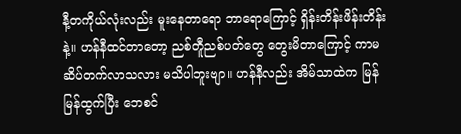နီ့တကိုယ်လုံးလည်း မူးနေတာရော ဘာရောကြောင့် ရှိန်းတိန်းဖိန်းတိန်းနဲ့။ ဟန်နီထင်တာတော့ ညစ်တီူညစ်ပတ်တွေ တွေးမိတာကြောင့် ကာမဆိပ်တက်လာသလား မသိပါဘူးဗျာ။ ဟန်နီလည်း အိမ်သာထဲက မြန်မြန်ထွက်ပြီး ဘေစင်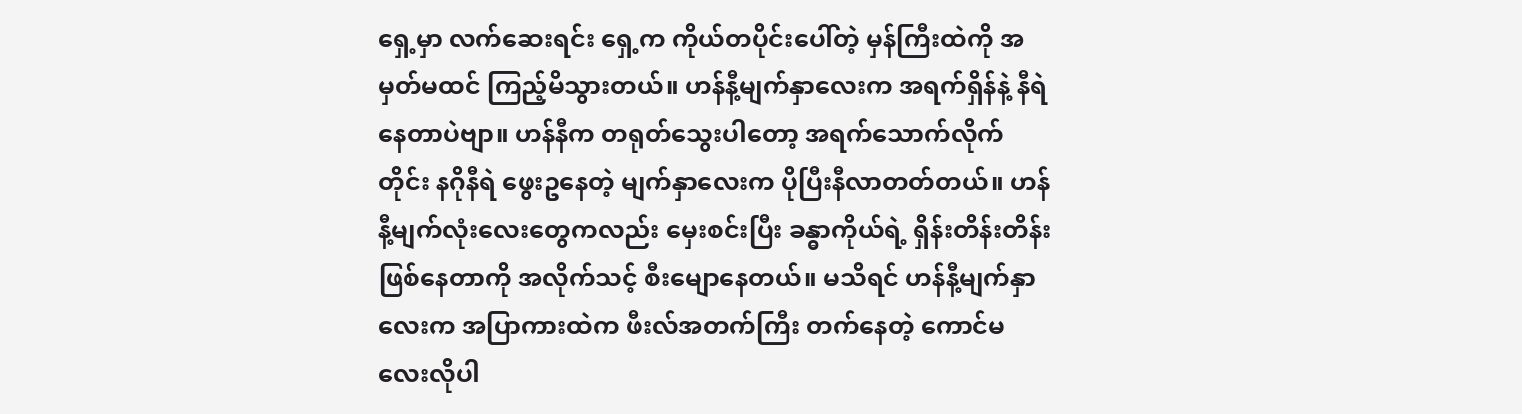ရှေ့မှာ လက်ဆေးရင်း ရှေ့က ကိုယ်တပိုင်းပေါ်တဲ့ မှန်ကြီးထဲကို အမှတ်မထင် ကြည့်မိသွားတယ်။ ဟန်နီ့မျက်နှာလေးက အရက်ရှိန်နဲ့ နီရဲနေတာပဲဗျာ။ ဟန်နီက တရုတ်သွေးပါတော့ အရက်သောက်လိုက်တိုင်း နဂိုနီရဲ ဖွေးဥနေတဲ့ မျက်နှာလေးက ပိုပြီးနီလာတတ်တယ်။ ဟန်နီ့မျက်လုံးလေးတွေကလည်း မှေးစင်းပြီး ခန္ဓာကိုယ်ရဲ့ ရှိန်းတိန်းတိန်းဖြစ်နေတာကို အလိုက်သင့် စီးမျောနေတယ်။ မသိရင် ဟန်နီ့မျက်နှာလေးက အပြာကားထဲက ဖီးလ်အတက်ကြီး တက်နေတဲ့ ကောင်မလေးလိုပါ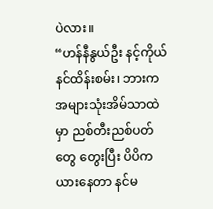ပဲလား။
“ဟန်နီနွယ်ဦး နင့်ကိုယ်နင်ထိန်းစမ်း၊ ဘားက အများသုံးအိမ်သာထဲမှာ ညစ်တီးညစ်ပတ်တွေ တွေးပြီး ပိပိက ယားနေတာ နင်မ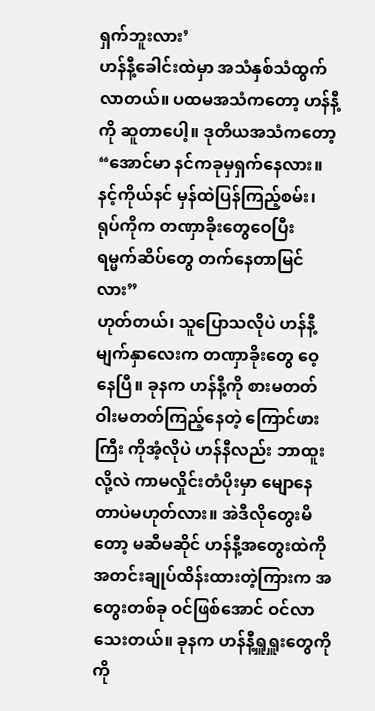ရှက်ဘူးလား’
ဟန်နီ့ခေါင်းထဲမှာ အသံနှစ်သံထွက်လာတယ်။ ပထမအသံကတော့ ဟန်နီ့ကို ဆူတာပေါ့။ ဒုတိယအသံကတော့
“အောင်မာ နင်ကခုမှရှက်နေလား။ နင့်ကိုယ်နင် မှန်ထဲပြန်ကြည့်စမ်း၊ ရုပ်ကိုက တဏှာခိုးတွေဝေပြီး ရမ္မက်ဆိပ်တွေ တက်နေတာမြင်လား”
ဟုတ်တယ်၊ သူပြောသလိုပဲ ဟန်နီ့မျက်နှာလေးက တဏှာခိုးတွေ ဝေ့နေပြီ။ ခုနက ဟန်နီ့ကို စားမတတ်ဝါးမတတ်ကြည့်နေတဲ့ ကြောင်ဖားကြီး ကိုအံ့လိုပဲ ဟန်နီလည်း ဘာထူးလို့လဲ ကာမလှိုင်းတံပိုးမှာ မျောနေတာပဲမဟုတ်လား။ အဲဒီလိုတွေးမိတော့ မဆီမဆိုင် ဟန်နီ့အတွေးထဲကို အတင်းချုပ်ထိန်းထားတဲ့ကြားက အတွေးတစ်ခု ဝင်ဖြစ်အောင် ဝင်လာသေးတယ်။ ခုနက ဟန်နီ့ရှူရှူးတွေကို ကို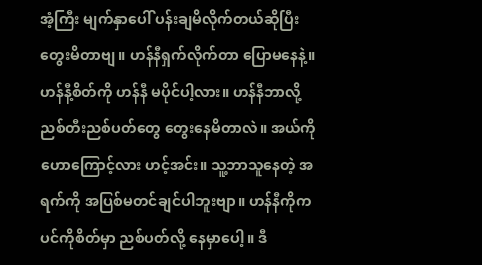အံ့ကြီး မျက်နှာပေါ် ပန်းချမိလိုက်တယ်ဆိုပြီး တွေးမိတာဗျ။ ဟန်နီရှက်လိုက်တာ ပြောမနေနဲ့။ ဟန်နီ့စိတ်ကို ဟန်နီ မပိုင်ပါ့လား။ ဟန်နီဘာလို့ ညစ်တီးညစ်ပတ်တွေ တွေးနေမိတာလဲ။ အယ်ကိုဟောကြောင့်လား ဟင့်အင်း။ သူ့ဘာသူနေတဲ့ အရက်ကို အပြစ်မတင်ချင်ပါဘူးဗျာ။ ဟန်နီကိုက ပင်ကိုစိတ်မှာ ညစ်ပတ်လို့ နေမှာပေါ့။ ဒီ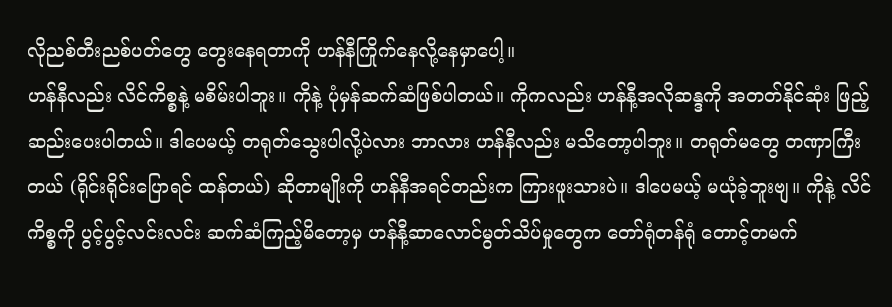လိုညစ်တီးညစ်ပတ်တွေ တွေးနေရတာကို ဟန်နီကြိုက်နေလို့နေမှာပေါ့။
ဟန်နီလည်း လိင်ကိစ္စနဲ့ မစိမ်းပါဘူး။ ကိုနဲ့ ပုံမှန်ဆက်ဆံဖြစ်ပါတယ်။ ကိုကလည်း ဟန်နီ့အလိုဆန္ဒကို အတတ်နိုင်ဆုံး ဖြည့်ဆည်းပေးပါတယ်။ ဒါပေမယ့် တရုတ်သွေးပါလို့ပဲလား ဘာလား ဟန်နီလည်း မသိတော့ပါဘူး။ တရုတ်မတွေ တဏှာကြီးတယ် (ရိုင်းရိုင်းပြောရင် ထန်တယ်) ဆိုတာမျိုးကို ဟန်နီအရင်တည်းက ကြားဖူးသားပဲ။ ဒါပေမယ့် မယုံခဲ့ဘူးဗျ။ ကိုနဲ့ လိင်ကိစ္စကို ပွင့်ပွင့်လင်းလင်း ဆက်ဆံကြည့်မိတော့မှ ဟန်နီ့ဆာလောင်မွတ်သိပ်မှုတွေက တော်ရုံတန်ရုံ တောင့်တမက်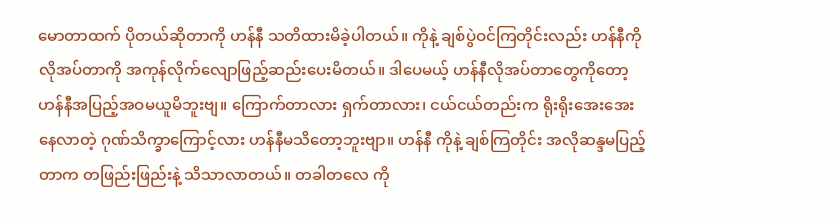မောတာထက် ပိုတယ်ဆိုတာကို ဟန်နီ သတိထားမိခဲ့ပါတယ်။ ကိုနဲ့ ချစ်ပွဲဝင်ကြတိုင်းလည်း ဟန်နီကိုလိုအပ်တာကို အကုန်လိုက်လျောဖြည့်ဆည်းပေးမိတယ်။ ဒါပေမယ့် ဟန်နီလိုအပ်တာတွေကိုတော့ ဟန်နီအပြည့်အဝမယူမိဘူးဗျ။ ကြောက်တာလား ရှက်တာလား၊ ငယ်ငယ်တည်းက ရိုးရိုးအေးအေး နေလာတဲ့ ဂုဏ်သိက္ခာကြောင့်လား ဟန်နီမသိတော့ဘူးဗျာ။ ဟန်နီ ကိုနဲ့ ချစ်ကြတိုင်း အလိုဆန္ဒမပြည့်တာက တဖြည်းဖြည်းနဲ့ သိသာလာတယ်။ တခါတလေ ကို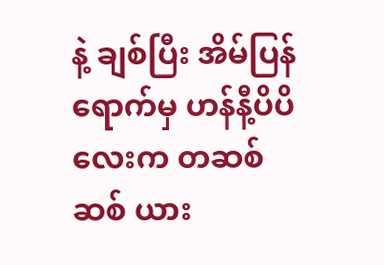နဲ့ ချစ်ပြီး အိမ်ပြန်ရောက်မှ ဟန်နီ့ပိပိလေးက တဆစ်ဆစ် ယား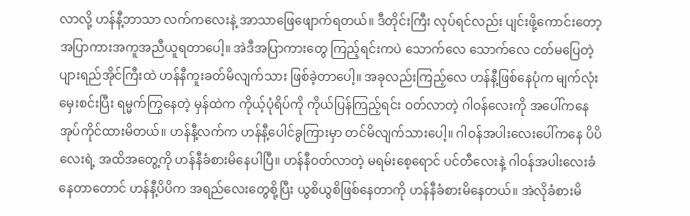လာလို့ ဟန်နီ့ဘာသာ လက်ကလေးနဲ့ အာသာဖြေဖျောက်ရတယ်။ ဒီတိုင်းကြီး လုပ်ရင်လည်း ပျင်းဖို့ကောင်းတော့ အပြာကားအကူအညီယူရတာပေါ့။ အဲဒီအပြာကားတွေ ကြည့်ရင်းကပဲ သောက်လေ သောက်လေ ငတ်မပြေတဲ့ ပျားရည်အိုင်ကြီးထဲ ဟန်နီကူးခတ်မိလျက်သား ဖြစ်ခဲ့တာပေါ့။ အခုလည်းကြည့်လေ ဟန်နီ့ဖြစ်နေပုံက မျက်လုံး မှေးစင်းပြီး ရမ္မက်ကြွနေတဲ့ မှန်ထဲက ကိုယ့်ပုံရိပ်ကို ကိုယ်ပြန်ကြည့်ရင်း ဝတ်လာတဲ့ ဂါဝန်လေးကို အပေါ်ကနေ အုပ်ကိုင်ထားမိတယ်။ ဟန်နီ့လက်က ဟန်နီ့ပေါင်ခွကြားမှာ တင်မိလျက်သားပေါ့။ ဂါဝန်အပါးလေးပေါ်ကနေ ပိပိလေးရဲ့ အထိအတွေ့ကို ဟန်နီခံစားမိနေပါပြီ။ ဟန်နီဝတ်လာတဲ့ မရမ်းစေ့ရောင် ပင်တီလေးနဲ့ ဂါဝန်အပါးလေးခံနေတာတောင် ဟန်နီ့ပိပိက အရည်လေးတွေစို့ပြီး ယွစိယွစိဖြစ်နေတာကို ဟန်နီခံစားမိနေတယ်။ အဲလိုခံစားမိ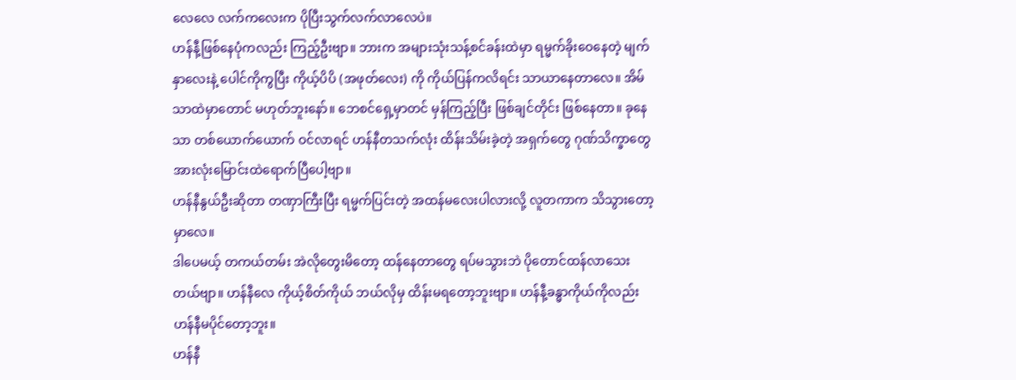လေလေ လက်ကလေးက ပိုပြီးသွက်လက်လာလေပဲ။
ဟန်နီ့ဖြစ်နေပုံကလည်း ကြည့်ဦးဗျာ။ ဘားက အများသုံးသန့်စင်ခန်းထဲမှာ ရမ္မက်ခိုးဝေနေတဲ့ မျက်နှာလေးနဲ့ ပေါင်ကိုကွပြီး ကိုယ့်ပိပိ (အဖုတ်လေး) ကို ကိုယ်ပြန်ကလိရင်း သာယာနေတာလေ။ အိမ်သာထဲမှာတောင် မဟုတ်ဘူးနော်။ ဘေစင်ရှေ့မှာတင် မှန်ကြည့်ပြီး ဖြစ်ချင်တိုင်း ဖြစ်နေတာ။ ခုနေသာ တစ်ယောက်ယောက် ဝင်လာရင် ဟန်နီတသက်လုံး ထိန်းသိမ်းခဲ့တဲ့ အရှက်တွေ ဂုဏ်သိက္ခာတွေ အားလုံးမြောင်းထဲရောက်ပြီပေါ့ဗျာ။
ဟန်နီနွယ်ဦးဆိုတာ တဏှာကြီးပြီး ရမ္မက်ပြင်းတဲ့ အထန်မလေးပါလားလို့ လူတကာက သိသွားတော့မှာလေ။
ဒါပေမယ့် တကယ်တမ်း အဲလိုတွေးမိတော့ ထန်နေတာတွေ ရပ်မသွားဘဲ ပိုတောင်ထန်လာသေးတယ်ဗျာ။ ဟန်နီလေ ကိုယ့်စိတ်ကိုယ် ဘယ်လိုမှ ထိန်းမရတော့ဘူးဗျာ။ ဟန်နီ့ခန္ဓာကိုယ်ကိုလည်း ဟန်နီမပိုင်တော့ဘူး။
ဟန်နီ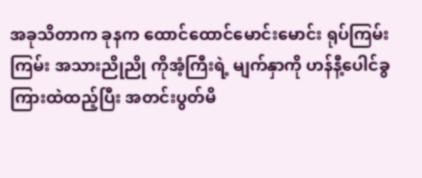အခုသိတာက ခုနက ထောင်ထောင်မောင်းမောင်း ရုပ်ကြမ်းကြမ်း အသားညိုညို ကိုအံ့ကြီးရဲ့ မျက်နှာကို ဟန်နီ့ပေါင်ခွကြားထဲထည့်ပြီး အတင်းပွတ်မိ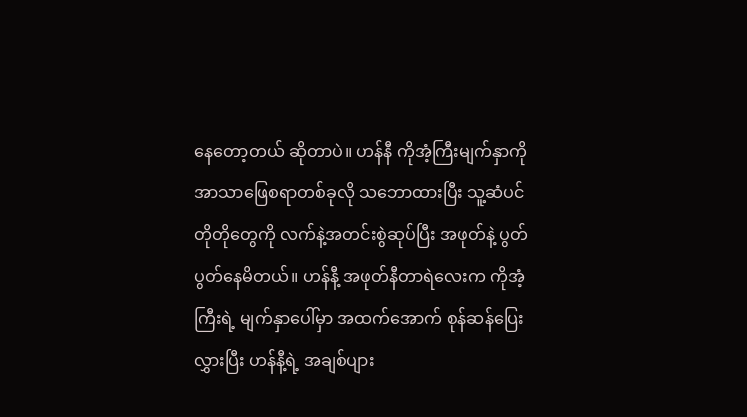နေတော့တယ် ဆိုတာပဲ။ ဟန်နီ ကိုအံ့ကြီးမျက်နှာကို အာသာဖြေစရာတစ်ခုလို သဘောထားပြီး သူ့ဆံပင်တိုတိုတွေကို လက်နဲ့အတင်းစွဲဆုပ်ပြီး အဖုတ်နဲ့ ပွတ်ပွတ်နေမိတယ်။ ဟန်နီ့ အဖုတ်နီတာရဲလေးက ကိုအံ့ကြီးရဲ့ မျက်နှာပေါ်မှာ အထက်အောက် စုန်ဆန်ပြေးလွှားပြီး ဟန်နီ့ရဲ့ အချစ်ပျား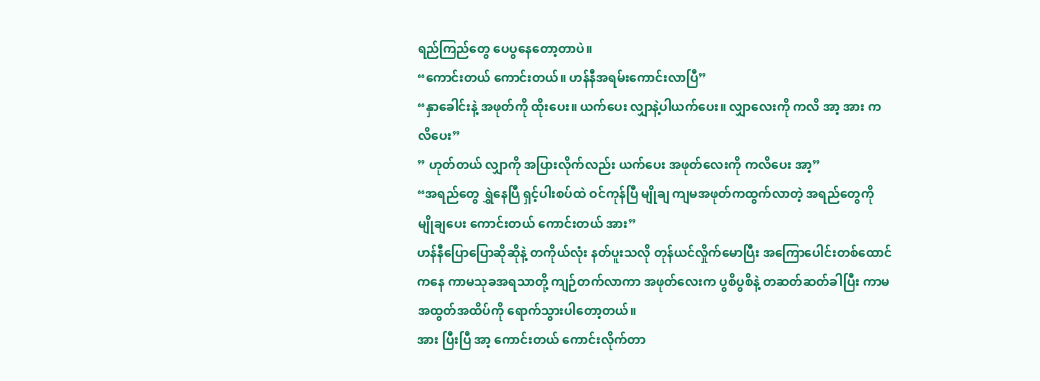ရည်ကြည်တွေ ပေပွနေတော့တာပဲ။
“ကောင်းတယ် ကောင်းတယ်။ ဟန်နီအရမ်းကောင်းလာပြီ”
“နှာခေါင်းနဲ့ အဖုတ်ကို ထိုးပေး။ ယက်ပေး လျှာနဲ့ပါယက်ပေး။ လျှာလေးကို ကလိ အာ့ အား ကလိပေး”
” ဟုတ်တယ် လျှာကို အပြားလိုက်လည်း ယက်ပေး အဖုတ်လေးကို ကလိပေး အာ့”
“အရည်တွေ ရွှဲနေပြီ ရှင့်ပါးစပ်ထဲ ဝင်ကုန်ပြီ မျိုချ ကျမအဖုတ်ကထွက်လာတဲ့ အရည်တွေကို မျိုချပေး ကောင်းတယ် ကောင်းတယ် အား”
ဟန်နီပြောပြောဆိုဆိုနဲ့ တကိုယ်လုံး နတ်ပူးသလို တုန်ယင်လှိုက်မောပြီး အကြောပေါင်းတစ်ထောင်ကနေ ကာမသုခအရသာတို့ ကျဉ်တက်လာကာ အဖုတ်လေးက ပွစိပွစိနဲ့ တဆတ်ဆတ်ခါပြီး ကာမအထွတ်အထိပ်ကို ရောက်သွားပါတော့တယ်။
အား ပြီးပြီ အာ့ ကောင်းတယ် ကောင်းလိုက်တာ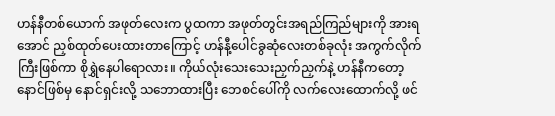ဟန်နီတစ်ယောက် အဖုတ်လေးက ပွထကာ အဖုတ်တွင်းအရည်ကြည်များကို အားရအောင် ညှစ်ထုတ်ပေးထားတာကြောင့် ဟန်နီ့ပေါင်ခွဆုံလေးတစ်ခုလုံး အကွက်လိုက်ကြီးဖြစ်ကာ စိုရွှဲနေပါရောလား။ ကိုယ်လုံးသေးသေးညှက်ညှက်နဲ့ ဟန်နီကတော့ နောင်ဖြစ်မှ နောင်ရှင်းလို့ သဘောထားပြီး ဘေစင်ပေါ်ကို လက်လေးထောက်လို့ ဖင်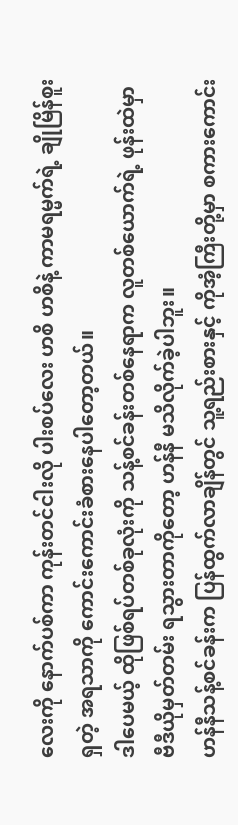လေးကို နောက်ပစ်ကာ ကုန်းတင်ငါးလို ပါးစပ်လေး ဟစိ ဟစိနဲ့ ကာမရမ္မက်ရဲ့ ချိုမြိန်စူးရှတဲ့ အရသာကို ကောင်းကောင်းခံစားနေပါတော့တယ်။
ဒါပေမယ့် ထိုဖြစ်ရပ်တစ်ခုလုံးကို သန့်စင်ခန်းတစ်နေရာက လူတစ်ယောက်ရဲ့ ဖုန်းထဲမှာ ဗီဒီယိုမှတ်တမ်း ရသွားတာကိုတော့ ဟန်နီ မသိလိုက်ခဲ့ပါဘူး။
ဟန်နီသန့်စင်ခန်းက ပြန်ထွက်လာချိန်တွင် သူ့ရည်းစားနှင့် ကိုအံ့ကြီးတို့မှာ စကားကောင်း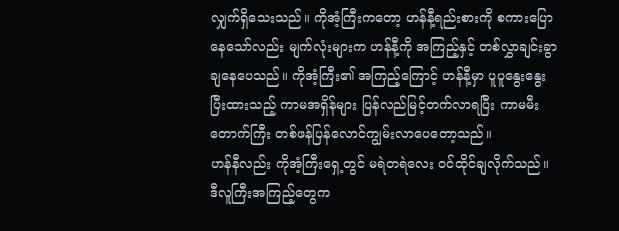လျှက်ရှိသေးသည်။ ကိုအံ့ကြီးကတော့ ဟန်နီ့ရည်းစားကို စကားပြောနေသော်လည်း မျက်လုံးများက ဟန်နီ့ကို အကြည့်နှင့် တစ်လွှာချင်းခွာချနေပေသည်။ ကိုအံ့ကြီး၏ အကြည့်ကြောင့် ဟန်နီ့မှာ ပူပူနွေးနွေး ပြီးထားသည့် ကာမအရှိန်များ ပြန်လည်မြင့်တက်လာရပြီး ကာမမီးတောက်ကြီး တစ်ဖန်ပြန်လောင်ကျွမ်းလာပေတော့သည်။
ဟန်နီလည်း ကိုအံ့ကြီးရှေ့တွင် မရဲတရဲလေး ဝင်ထိုင်ချလိုက်သည်။ ဒီလူကြီးအကြည့်တွေက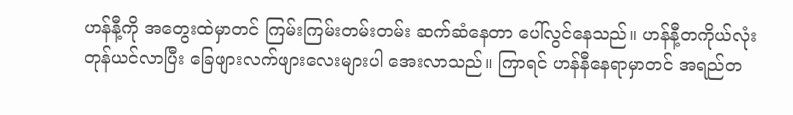ဟန်နီ့ကို အတွေးထဲမှာတင် ကြမ်းကြမ်းတမ်းတမ်း ဆက်ဆံနေတာ ပေါ်လွင်နေသည်။ ဟန်နီ့တကိုယ်လုံး တုန်ယင်လာပြီး ခြေဖျားလက်ဖျားလေးများပါ အေးလာသည်။ ကြာရင် ဟန်နီနေရာမှာတင် အရည်တ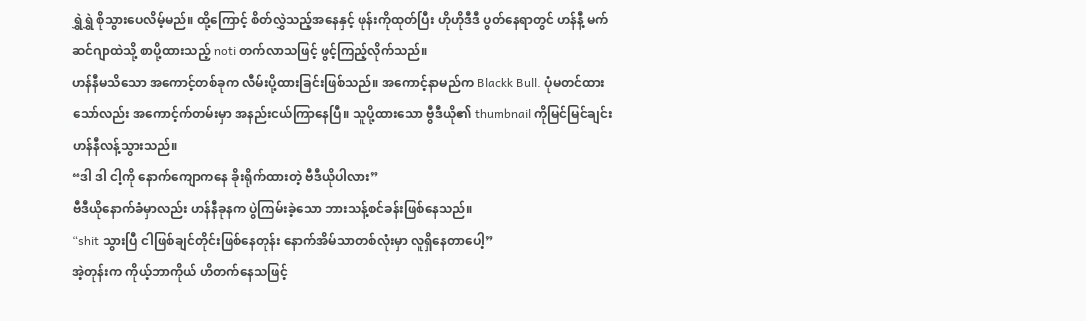ရွှဲရွှဲ စိုသွားပေလိမ့်မည်။ ထို့ကြောင့် စိတ်လွှဲသည့်အနေနှင့် ဖုန်းကိုထုတ်ပြီး ဟိုဟိုဒီဒီ ပွတ်နေရာတွင် ဟန်နီ့ မက်ဆင်ဂျာထဲသို့ စာပို့ထားသည့် noti တက်လာသဖြင့် ဖွင့်ကြည့်လိုက်သည်။
ဟန်နီမသိသော အကောင့်တစ်ခုက လီမ်းပို့ထားခြင်းဖြစ်သည်။ အကောင့်နာမည်က Blackk Bull. ပုံမတင်ထားသော်လည်း အကောင့်က်တမ်းမှာ အနည်းငယ်ကြာနေပြီ။ သူပို့ထားသော ဗွီဒီယို၏ thumbnail ကိုမြင်မြင်ချင်း ဟန်နီလန့်သွားသည်။
“ဒါ ဒါ ငါ့ကို နောက်ကျောကနေ ခိုးရိုက်ထားတဲ့ ဗီဒီယိုပါလား”
ဗီဒီယိုနောက်ခံမှာလည်း ဟန်နီခုနက ပွဲကြမ်းခဲ့သော ဘားသန့်စင်ခန်းဖြစ်နေသည်။
“shit သွားပြီ ငါဖြစ်ချင်တိုင်းဖြစ်နေတုန်း နောက်အိမ်သာတစ်လုံးမှာ လူရှိနေတာပေါ့”
အဲ့တုန်းက ကိုယ့်ဘာကိုယ် ဟိတက်နေသဖြင့်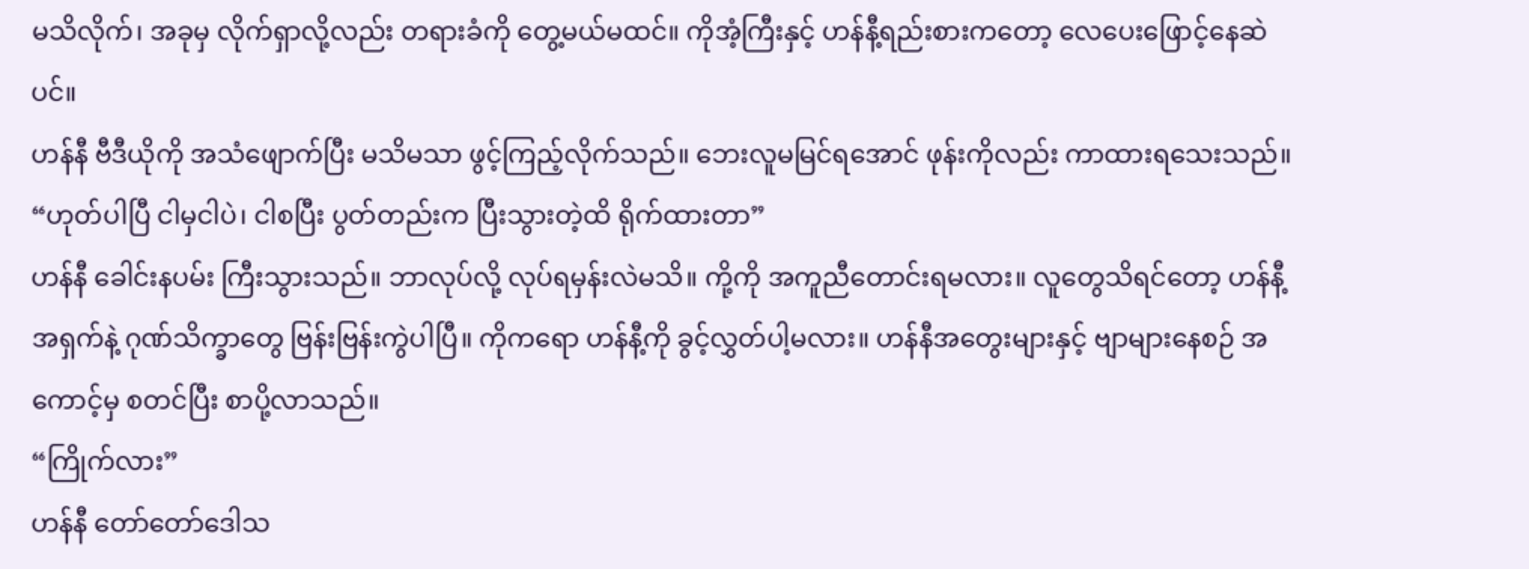မသိလိုက်၊ အခုမှ လိုက်ရှာလို့လည်း တရားခံကို တွေ့မယ်မထင်။ ကိုအံ့ကြီးနှင့် ဟန်နီ့ရည်းစားကတော့ လေပေးဖြောင့်နေဆဲပင်။
ဟန်နီ ဗီဒီယိုကို အသံဖျောက်ပြီး မသိမသာ ဖွင့်ကြည့်လိုက်သည်။ ဘေးလူမမြင်ရအောင် ဖုန်းကိုလည်း ကာထားရသေးသည်။
“ဟုတ်ပါပြီ ငါမှငါပဲ၊ ငါစပြီး ပွတ်တည်းက ပြီးသွားတဲ့ထိ ရိုက်ထားတာ”
ဟန်နီ ခေါင်းနပမ်း ကြီးသွားသည်။ ဘာလုပ်လို့ လုပ်ရမှန်းလဲမသိ။ ကို့ကို အကူညီတောင်းရမလား။ လူတွေသိရင်တော့ ဟန်နီ့အရှက်နဲ့ ဂုဏ်သိက္ခာတွေ ဗြန်းဗြန်းကွဲပါပြီ။ ကိုကရော ဟန်နီ့ကို ခွင့်လွှတ်ပါ့မလား။ ဟန်နီအတွေးများနှင့် ဗျာများနေစဉ် အကောင့်မှ စတင်ပြီး စာပို့လာသည်။
“ကြိုက်လား”
ဟန်နီ တော်တော်ဒေါသ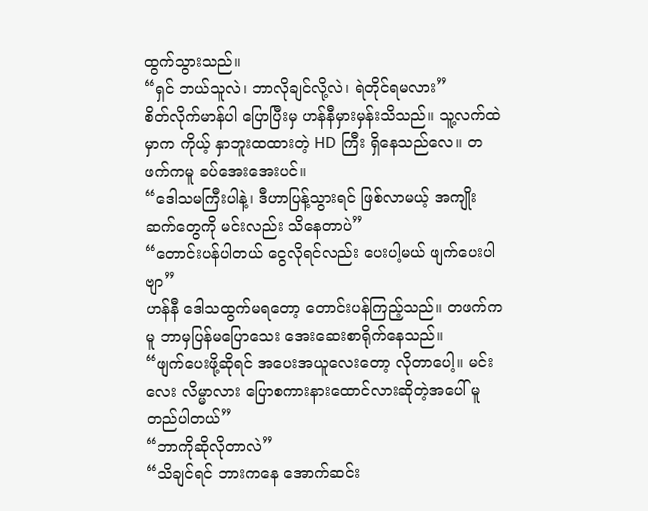ထွက်သွားသည်။
“ရှင် ဘယ်သူလဲ၊ ဘာလိုချင်လို့လဲ၊ ရဲတိုင်ရမလား”
စိတ်လိုက်မာန်ပါ ပြောပြီးမှ ဟန်နီမှားမှန်းသိသည်။ သူ့လက်ထဲမှာက ကိုယ့် နှာဘူးထထားတဲ့ HD ကြီး ရှိနေသည်လေ။ တဖက်ကမူ ခပ်အေးအေးပင်။
“ဒေါသမကြီးပါနဲ့၊ ဒီဟာပြန့်သွားရင် ဖြစ်လာမယ့် အကျိုးဆက်တွေကို မင်းလည်း သိနေတာပဲ”
“တောင်းပန်ပါတယ် ငွေလိုရင်လည်း ပေးပါ့မယ် ဖျက်ပေးပါဗျာ”
ဟန်နီ ဒေါသထွက်မရတော့ တောင်းပန်ကြည့်သည်။ တဖက်ကမူ ဘာမှပြန်မပြောသေး အေးဆေးစာရိုက်နေသည်။
“ဖျက်ပေးဖို့ဆိုရင် အပေးအယူလေးတော့ လိုတာပေါ့။ မင်းလေး လိမ္မာလား ပြောစကားနားထောင်လားဆိုတဲ့အပေါ် မူတည်ပါတယ်”
“ဘာကိုဆိုလိုတာလဲ”
“သိချင်ရင် ဘားကနေ အောက်ဆင်း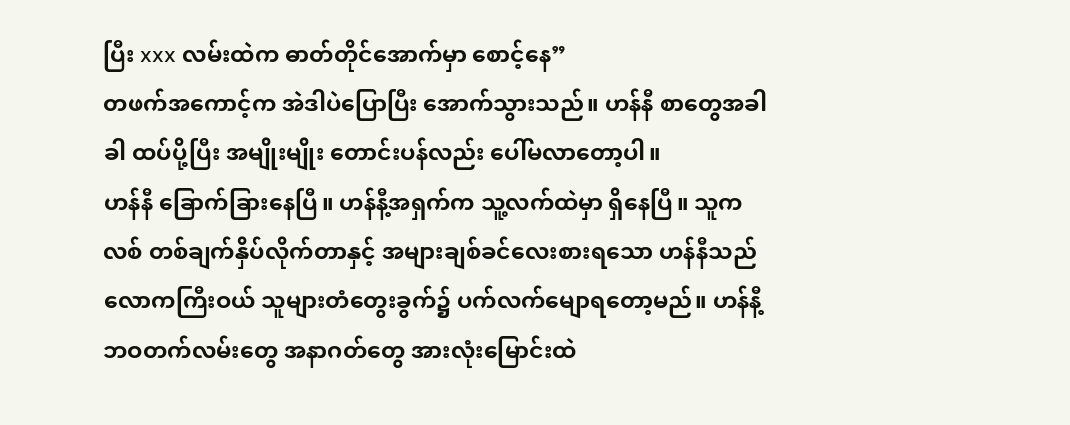ပြီး xxx လမ်းထဲက ဓာတ်တိုင်အောက်မှာ စောင့်နေ”
တဖက်အကောင့်က အဲဒါပဲပြောပြီး အောက်သွားသည်။ ဟန်နီ စာတွေအခါခါ ထပ်ပို့ပြီး အမျိုးမျိုး တောင်းပန်လည်း ပေါ်မလာတော့ပါ။
ဟန်နီ ခြောက်ခြားနေပြီ။ ဟန်နီ့အရှက်က သူ့လက်ထဲမှာ ရှိနေပြီ။ သူကလစ် တစ်ချက်နှိပ်လိုက်တာနှင့် အများချစ်ခင်လေးစားရသော ဟန်နီသည် လောကကြီးဝယ် သူများတံတွေးခွက်၌ ပက်လက်မျောရတော့မည်။ ဟန်နီ့ဘဝတက်လမ်းတွေ အနာဂတ်တွေ အားလုံးမြောင်းထဲ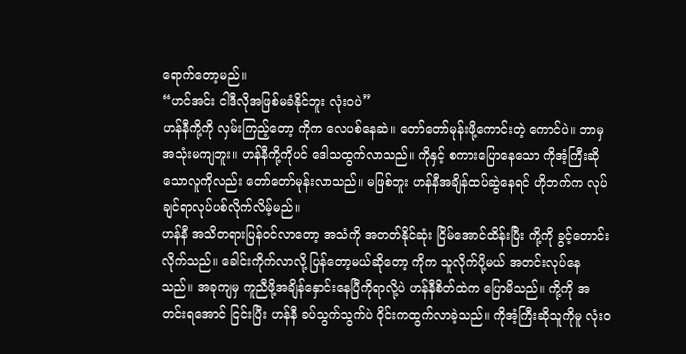ရောက်တော့မည်။
“ဟင်အင်း ငါဒီလိုအဖြစ်မခံနိုင်ဘူး လုံးဝပဲ”
ဟန်နီကို့ကို လှမ်းကြည့်တော့ ကိုက လေပစ်နေဆဲ။ တော်တော်မုန်းဖို့ကောင်းတဲ့ ကောင်ပဲ။ ဘာမှအသုံးမကျဘူး။ ဟန်နီကို့ကိုပင် ဒေါသထွက်လာသည်။ ကိုနှင့် စကားပြောနေသော ကိုအံ့ကြီးဆိုသောလူကိုလည်း တော်တော်မုန်းလာသည်။ မဖြစ်ဘူး ဟန်နီအချိန်ထပ်ဆွဲနေရင် ဟိုဘက်က လုပ်ချင်ရာလုပ်ပစ်လိုက်လိမ့်မည်။
ဟန်နီ အသိတရားပြန်ဝင်လာတော့ အသံကို အတတ်နိုင်ဆုံး ငြိမ်အောင်ထိန်းပြီး ကို့ကို ခွင့်တောင်းလိုက်သည်။ ခေါင်းကိုက်လာလို့ ပြန်တော့မယ်ဆိုတော့ ကိုက သူလိုက်ပို့မယ် အတင်းလုပ်နေသည်။ အခုကျမှ ကူညီဖို့အချိန်နှောင်းနေပြီကိုရာလို့ပဲ ဟန်နီစိတ်ထဲက ပြောမိသည်။ ကို့ကို အတင်းရအောင် ငြင်းပြီး ဟန်နီ ခပ်သွက်သွက်ပဲ ဝိုင်းကထွက်လာခဲ့သည်။ ကိုအံ့ကြီးဆိုသူကိုမူ လုံးဝ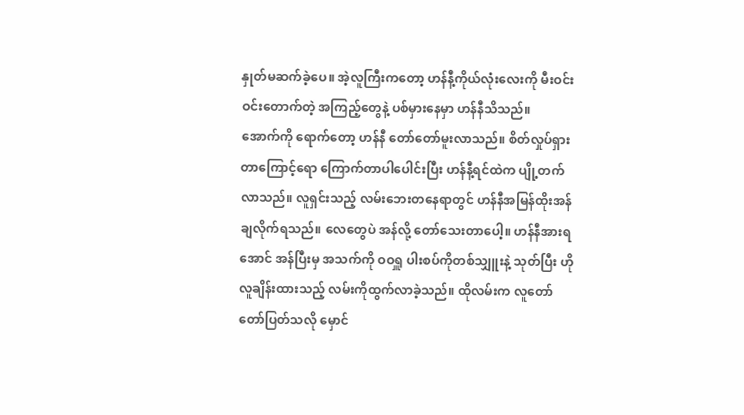နှုတ်မဆက်ခဲ့ပေ။ အဲ့လူကြီးကတော့ ဟန်နီ့ကိုယ်လုံးလေးကို မီးဝင်းဝင်းတောက်တဲ့ အကြည့်တွေနဲ့ ပစ်မှားနေမှာ ဟန်နီသိသည်။
အောက်ကို ရောက်တော့ ဟန်နီ တော်တော်မူးလာသည်။ စိတ်လှုပ်ရှားတာကြောင့်ရော ကြောက်တာပါပေါင်းပြီး ဟန်နီ့ရင်ထဲက ပျို့တက်လာသည်။ လူရှင်းသည့် လမ်းဘေးတနေရာတွင် ဟန်နီအမြန်ထိုးအန်ချလိုက်ရသည်။ လေတွေပဲ အန်လို့ တော်သေးတာပေါ့။ ဟန်နီအားရအောင် အန်ပြီးမှ အသက်ကို ဝဝရှူ ပါးစပ်ကိုတစ်သျှူးနဲ့ သုတ်ပြီး ဟိုလူချိန်းထားသည့် လမ်းကိုထွက်လာခဲ့သည်။ ထိုလမ်းက လူတော်တော်ပြတ်သလို မှောင်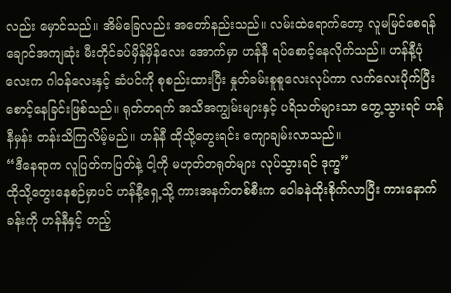လည်း မှောင်သည်။ အိမ်ခြေလည်း အတော်နည်းသည်။ လမ်းထဲရောက်တော့ လူမမြင်စေရန် ချောင်အကျဆုံး မီးတိုင်ခပ်မှိန်မှိန်လေး အောက်မှာ ဟန်နီ ရပ်စောင့်နေလိုက်သည်။ ဟန်နီ့ပုံလေးက ဂါဝန်လေးနှင့် ဆံပင်ကို စုစည်းထားပြီး နှုတ်ခမ်းစူစူလေးလုပ်ကာ လက်လေးပိုက်ပြီး စောင့်နေခြင်းဖြစ်သည်။ ရုတ်တရက် အသိအကျွမ်းများနှင့် ပရိသတ်များသာ တွေ့သွားရင် ဟန်နီမှန်း တန်းသိကြလိမ့်မည်။ ဟန်နီ ထိုသို့တွေးရင်း ကျောချမ်းလာသည်။
“ဒီနေရာက လူပြတ်ကပြတ်နဲ့ ငါ့ကို မဟုတ်တရုတ်များ လုပ်သွားရင် ဒုက္ခ”
ထိုသို့တွေးနေစဉ်မှာပင် ဟန်နီ့ရှေ့သို့ ကားအနက်တစ်စီးက ဝေါခနဲထိုးစိုက်လာပြီး ကားနောက်ခန်းကို ဟန်နီနှင့် တည့်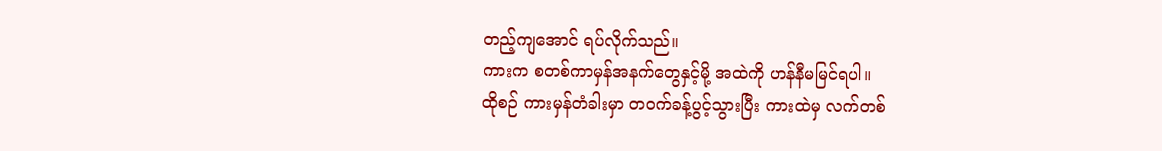တည့်ကျအောင် ရပ်လိုက်သည်။
ကားက စတစ်ကာမှန်အနက်တွေနှင့်မို့ အထဲကို ဟန်နီမမြင်ရပါ။
ထိုစဉ် ကားမှန်တံခါးမှာ တဝက်ခန့်ပွင့်သွားပြီး ကားထဲမှ လက်တစ်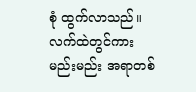စုံ ထွက်လာသည်။ လက်ထဲတွင်ကား မည်းမည်း အရာတစ်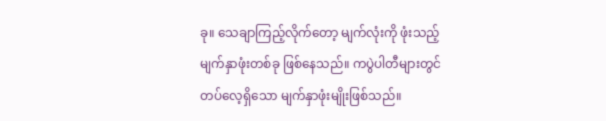ခု။ သေချာကြည့်လိုက်တော့ မျက်လုံးကို ဖုံးသည့် မျက်နှာဖုံးတစ်ခု ဖြစ်နေသည်။ ကပွဲပါတီများတွင် တပ်လေ့ရှိသော မျက်နှာဖုံးမျိုးဖြစ်သည်။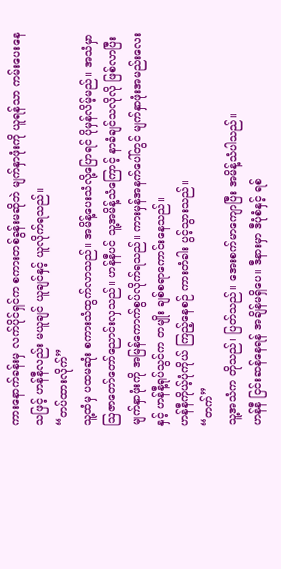ကားနောက်ခန်းမှ လက်ပိုင်ရှင်က စကားတစ်ခွန်းမဆိုဘဲ မျက်နှာဖုံးကို ယူရန်သာ ကမ်းပေးနေသဖြင့် ဟန်နီလည်း မယူချင် ယူချင်နှင့် ယူလိုက်ရသည်။
“တပ်ထားလိုက်”
သူ့ထံမှ ပထမဆုံး စကားသံထွက်လာသည်။ အမိန့်ပေးသံလို့ပြောရင် ပိုမှန်လိမ့်မည်။ အသံမှာ ဩဇာတော်တော်ညောင်းလှသည်။ ဟန်နီပင် သူ့အမိန့်သံကြောင့် နာခံချင်သလိုလို ဖြစ်လာပြီး မျက်နှာဖုံးကို အမြန်ကောက်စွပ်လိုက်ရသည်။ ကားမှန်အနက်ပေါ်တွင် မျက်နှာဖုံးအမည်းလေးနှင့် ဟန်နီ့ရုပ်သွင်က တမျိုး ချစ်စရာကောင်းနေသည်။
ဟန်နီကိုယ့်ပုံကိုယ် ကြည့်နေစဉ် ကားတံခါး ပွင့်သွားသည်။
“တက်”
သူ့အသံက တိုသည်၊ ပြတ်သည်။ အေးစက်မာကျောပြီး အမိန့်သံပါသည်။
ဟန်နီ ငြင်းဆန်နေရန် အချိန်မရှိပေ။ ဒီနားမှာ ဒီပုံစံနှင့် ရစ်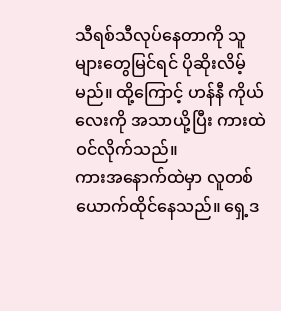သီရစ်သီလုပ်နေတာကို သူများတွေမြင်ရင် ပိုဆိုးလိမ့်မည်။ ထို့ကြောင့် ဟန်နီ ကိုယ်လေးကို အသာယို့ပြီး ကားထဲဝင်လိုက်သည်။
ကားအနောက်ထဲမှာ လူတစ်ယောက်ထိုင်နေသည်။ ရှေ့ဒ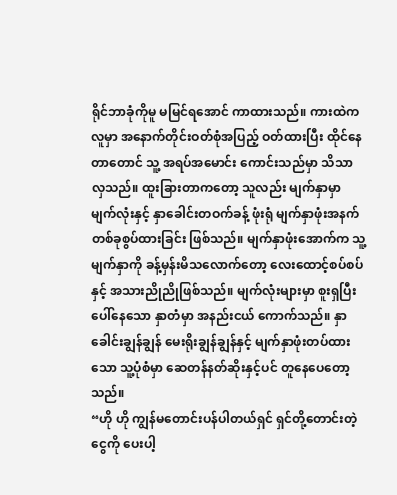ရိုင်ဘာခုံကိုမူ မမြင်ရအောင် ကာထားသည်။ ကားထဲကလူမှာ အနောက်တိုင်းဝတ်စုံအပြည့် ဝတ်ထားပြီး ထိုင်နေတာတောင် သူ့ အရပ်အမောင်း ကောင်းသည်မှာ သိသာလှသည်။ ထူးခြားတာကတော့ သူလည်း မျက်နှာမှာ မျက်လုံးနှင့် နှာခေါင်းတဝက်ခန့် ဖုံးရုံ မျက်နှာဖုံးအနက် တစ်ခုစွပ်ထားခြင်း ဖြစ်သည်။ မျက်နှာဖုံးအောက်က သူ့မျက်နှာကို ခန့်မှန်းမိသလောက်တော့ လေးထောင့်စပ်စပ်နှင့် အသားညိုညိုဖြစ်သည်။ မျက်လုံးများမှာ စူးရှပြီး ပေါ်နေသော နှာတံမှာ အနည်းငယ် ကောက်သည်။ နှာခေါင်းချွန်ချွန် မေးရိုးချွန်ချွန်နှင့် မျက်နှာဖုံးတပ်ထားသော သူ့ပုံစံမှာ ဆေတန်နတ်ဆိုးနှင့်ပင် တူနေပေတော့သည်။
“ဟို ဟို ကျွန်မတောင်းပန်ပါတယ်ရှင် ရှင်တို့တောင်းတဲ့ငွေကို ပေးပါ့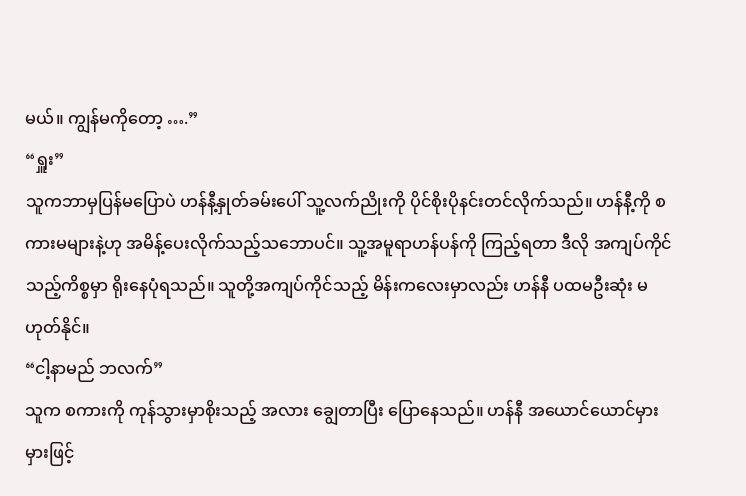မယ်။ ကျွန်မကိုတော့ ….”
“ရှူး”
သူကဘာမှပြန်မပြောပဲ ဟန်နီ့နှုတ်ခမ်းပေါ် သူ့လက်ညိုးကို ပိုင်စိုးပိုနင်းတင်လိုက်သည်။ ဟန်နီ့ကို စကားမများနဲ့ဟု အမိန့်ပေးလိုက်သည့်သဘောပင်။ သူ့အမူရာဟန်ပန်ကို ကြည့်ရတာ ဒီလို အကျပ်ကိုင်သည့်ကိစ္စမှာ ရိုးနေပုံရသည်။ သူတို့အကျပ်ကိုင်သည့် မိန်းကလေးမှာလည်း ဟန်နီ ပထမဦးဆုံး မဟုတ်နိုင်။
“ငါ့နာမည် ဘလက်”
သူက စကားကို ကုန်သွားမှာစိုးသည့် အလား ချွေတာပြီး ပြောနေသည်။ ဟန်နီ အယောင်ယောင်မှားမှားဖြင့်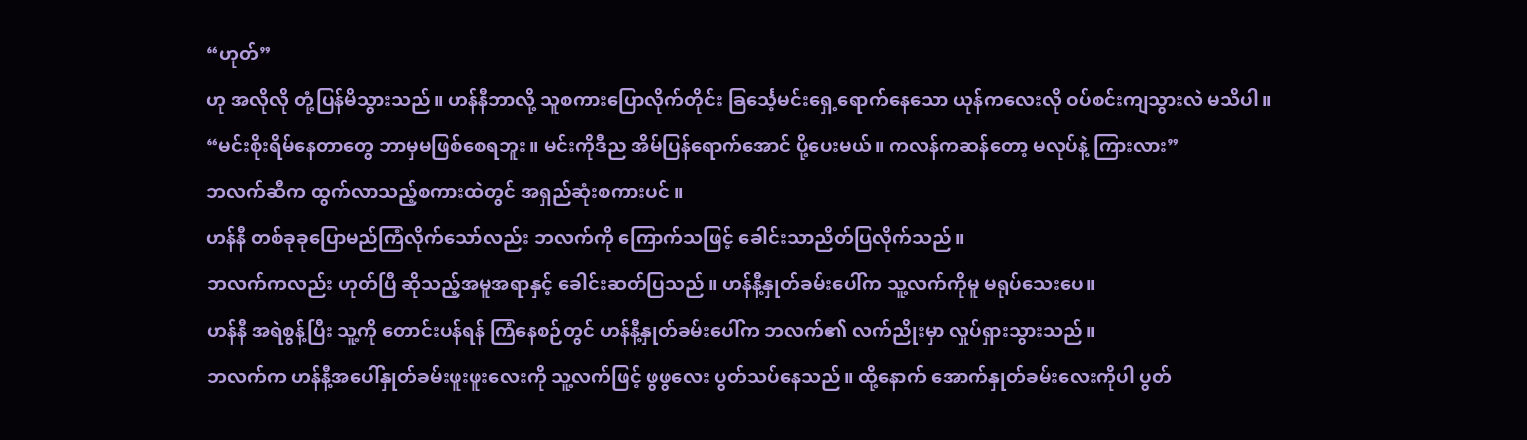“ဟုတ်”
ဟု အလိုလို တုံ့ပြန်မိသွားသည်။ ဟန်နီဘာလို့ သူစကားပြောလိုက်တိုင်း ခြင်္သေ့မင်းရှေ့ရောက်နေသော ယုန်ကလေးလို ဝပ်စင်းကျသွားလဲ မသိပါ။
“မင်းစိုးရိမ်နေတာတွေ ဘာမှမဖြစ်စေရဘူး။ မင်းကိုဒီည အိမ်ပြန်ရောက်အောင် ပို့ပေးမယ်။ ကလန်ကဆန်တော့ မလုပ်နဲ့ ကြားလား”
ဘလက်ဆီက ထွက်လာသည့်စကားထဲတွင် အရှည်ဆုံးစကားပင် ။
ဟန်နီ တစ်ခုခုပြောမည်ကြံလိုက်သော်လည်း ဘလက်ကို ကြောက်သဖြင့် ခေါင်းသာညိတ်ပြလိုက်သည်။
ဘလက်ကလည်း ဟုတ်ပြီ ဆိုသည့်အမူအရာနှင့် ခေါင်းဆတ်ပြသည်။ ဟန်နီ့နှုတ်ခမ်းပေါ်က သူ့လက်ကိုမူ မရုပ်သေးပေ။
ဟန်နီ အရဲစွန့်ပြီး သူ့ကို တောင်းပန်ရန် ကြံနေစဉ်တွင် ဟန်နီ့နှုတ်ခမ်းပေါ်က ဘလက်၏ လက်ညိုးမှာ လှုပ်ရှားသွားသည်။
ဘလက်က ဟန်နီ့အပေါ်နှုတ်ခမ်းဖူးဖူးလေးကို သူ့လက်ဖြင့် ဖွဖွလေး ပွတ်သပ်နေသည်။ ထို့နောက် အောက်နှုတ်ခမ်းလေးကိုပါ ပွတ်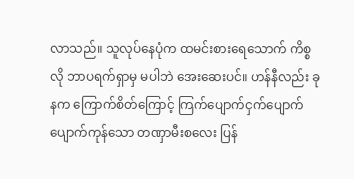လာသည်။ သူလုပ်နေပုံက ထမင်းစားရေသောက် ကိစ္စလို ဘာပရက်ရှာမှ မပါဘဲ အေးဆေးပင်။ ဟန်နီလည်း ခုနက ကြောက်စိတ်ကြောင့် ကြက်ပျောက်ငှက်ပျောက် ပျောက်ကုန်သော တဏှာမီးစလေး ပြန်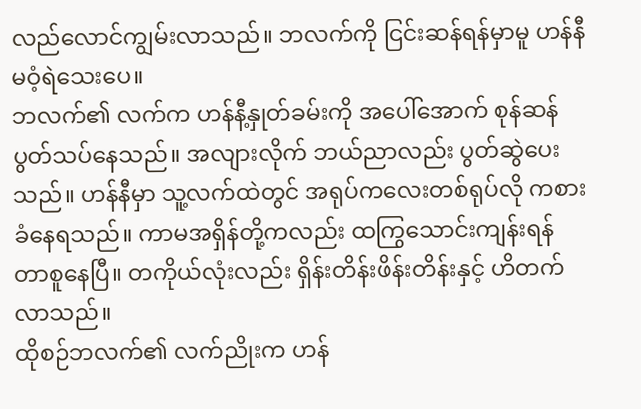လည်လောင်ကျွမ်းလာသည်။ ဘလက်ကို ငြင်းဆန်ရန်မှာမူ ဟန်နီမဝံ့ရဲသေးပေ။
ဘလက်၏ လက်က ဟန်နီ့နှုတ်ခမ်းကို အပေါ်အောက် စုန်ဆန် ပွတ်သပ်နေသည်။ အလျားလိုက် ဘယ်ညာလည်း ပွတ်ဆွဲပေးသည်။ ဟန်နီမှာ သူ့လက်ထဲတွင် အရုပ်ကလေးတစ်ရုပ်လို ကစားခံနေရသည်။ ကာမအရှိန်တို့ကလည်း ထကြွသောင်းကျန်းရန် တာစူနေပြီ။ တကိုယ်လုံးလည်း ရှိန်းတိန်းဖိန်းတိန်းနှင့် ဟိတက်လာသည်။
ထိုစဉ်ဘလက်၏ လက်ညိုးက ဟန်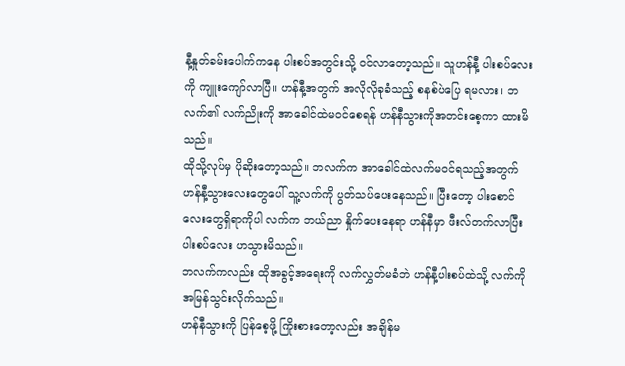နီ့နှုတ်ခမ်းပေါက်ကနေ ပါးစပ်အတွင်းသို့ ဝင်လာတော့သည်။ သူဟန်နီ့ ပါးစပ်လေးကို ကျူးကျော်လာပြီ။ ဟန်နီ့အတွက် အလိုလိုခုခံသည့် စနစ်ပဲပြေ ရမလား၊ ဘလက်၏ လက်ညိုးကို အာခေါင်ထဲမဝင်စေရန် ဟန်နီသွားကိုအတင်းစေ့ကာ ထားမိသည်။
ထိုသို့လုပ်မှ ပိုဆိုးတော့သည်။ ဘလက်က အာခေါင်ထဲလက်မဝင်ရသည့်အတွက် ဟန်နီ့သွားလေးတွေပေါ် သူ့လက်ကို ပွတ်သပ်ပေးနေသည်။ ပြီးတော့ ပါးစောင်လေးတွေရှိရာကိုပါ လက်က ဘယ်ညာ နှိုက်ပေးနေရာ ဟန်နီမှာ ဖီးလ်တက်လာပြီး ပါးစပ်လေး ဟသွားမိသည်။
ဘလက်ကလည်း ထိုအခွင့်အရေးကို လက်လွှတ်မခံဘဲ ဟန်နီ့ပါးစပ်ထဲသို့ လက်ကို အမြန်သွင်းလိုက်သည်။
ဟန်နီသွားကို ပြန်စေ့ဖို့ ကြိုးစားတော့လည်း အချိန်မ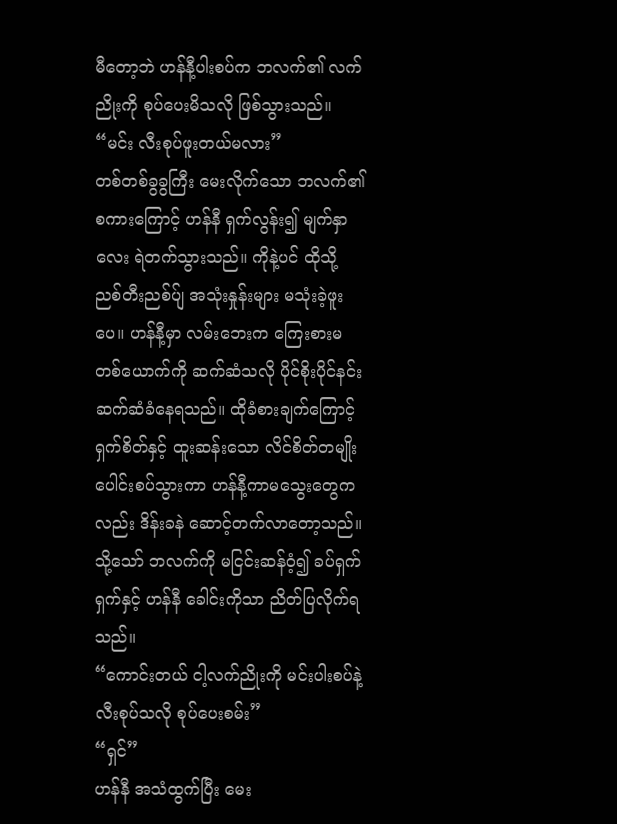မီတော့ဘဲ ဟန်နီ့ပါးစပ်က ဘလက်၏ လက်ညိုးကို စုပ်ပေးမိသလို ဖြစ်သွားသည်။
“မင်း လီးစုပ်ဖူးတယ်မလား”
တစ်တစ်ခွခွကြီး မေးလိုက်သော ဘလက်၏ စကားကြောင့် ဟန်နီ ရှက်လွန်း၍ မျက်နှာလေး ရဲတက်သွားသည်။ ကိုနဲ့ပင် ထိုသို့ ညစ်တီးညစ်ပ်ျ အသုံးနှုန်းများ မသုံးခဲ့ဖူးပေ။ ဟန်နီ့မှာ လမ်းဘေးက ကြေးစားမတစ်ယောက်ကို ဆက်ဆံသလို ပိုင်စိုးပိုင်နင်း ဆက်ဆံခံနေရသည်။ ထိုခံစားချက်ကြောင့် ရှက်စိတ်နှင့် ထူးဆန်းသော လိင်စိတ်တမျိုး ပေါင်းစပ်သွားကာ ဟန်နီ့ကာမသွေးတွေကလည်း ဒိန်းခနဲ ဆောင့်တက်လာတော့သည်။ သို့သော် ဘလက်ကို မငြင်းဆန်ဝံ့၍ ခပ်ရှက်ရှက်နှင့် ဟန်နီ ခေါင်းကိုသာ ညိတ်ပြလိုက်ရသည်။
“ကောင်းတယ် ငါ့လက်ညိုးကို မင်းပါးစပ်နဲ့ လီးစုပ်သလို စုပ်ပေးစမ်း”
“ရှင်”
ဟန်နီ အသံထွက်ပြီး မေး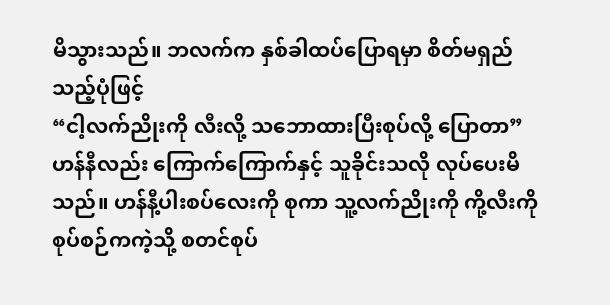မိသွားသည်။ ဘလက်က နှစ်ခါထပ်ပြောရမှာ စိတ်မရှည်သည့်ပုံဖြင့်
“ငါ့လက်ညိုးကို လီးလို့ သဘောထားပြီးစုပ်လို့ ပြောတာ”
ဟန်နီလည်း ကြောက်ကြောက်နှင့် သူခိုင်းသလို လုပ်ပေးမိသည်။ ဟန်နီ့ပါးစပ်လေးကို စုကာ သူ့လက်ညိုးကို ကို့လီးကိုစုပ်စဉ်ကကဲ့သို့ စတင်စုပ်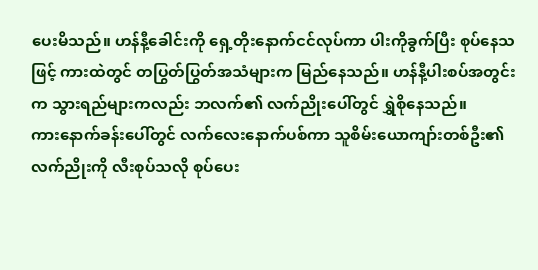ပေးမိသည်။ ဟန်နီ့ခေါင်းကို ရှေ့တိုးနောက်ငင်လုပ်ကာ ပါးကိုခွက်ပြီး စုပ်နေသဖြင့် ကားထဲတွင် တပြွတ်ပြွတ်အသံများက မြည်နေသည်။ ဟန်နီ့ပါးစပ်အတွင်းက သွားရည်များကလည်း ဘလက်၏ လက်ညိုးပေါ်တွင် ရွှဲစိုနေသည်။
ကားနောက်ခန်းပေါ်တွင် လက်လေးနောက်ပစ်ကာ သူစိမ်းယောကျာ်းတစ်ဦး၏ လက်ညိုးကို လီးစုပ်သလို စုပ်ပေး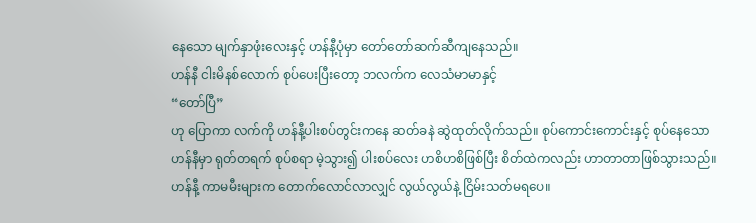နေသော မျက်နှာဖုံးလေးနှင့် ဟန်နီ့ပုံမှာ တော်တော်ဆက်ဆီကျနေသည်။
ဟန်နီ ငါးမိနစ်လောက် စုပ်ပေးပြီးတော့ ဘလက်က လေသံမာမာနှင့်
“တော်ပြီ”
ဟု ပြောကာ လက်ကို ဟန်နီ့ပါးစပ်တွင်းကနေ ဆတ်ခနဲ ဆွဲထုတ်လိုက်သည်။ စုပ်ကောင်းကောင်းနှင့် စုပ်နေသော ဟန်နီမှာ ရုတ်တရက် စုပ်စရာ မဲ့သွား၍ ပါးစပ်လေး ဟစိဟစိဖြစ်ပြီး စိတ်ထဲကလည်း ဟာတာတာဖြစ်သွားသည်။ ဟန်နီ့ ကာမမီးများက တောက်လောင်လာလျှင် လွယ်လွယ်နဲ့ ငြိမ်းသတ်မရပေ။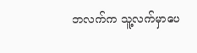ဘလက်က သူ့လက်မှာပေ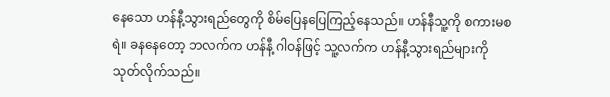နေသော ဟန်နီ့သွားရည်တွေကို စိမ်ပြေနပြေကြည့်နေသည်။ ဟန်နီသူ့ကို စကားမစရဲ။ ခနနေတော့ ဘလက်က ဟန်နီ့ ဂါဝန်ဖြင့် သူ့လက်က ဟန်နီ့သွားရည်များကို သုတ်လိုက်သည်။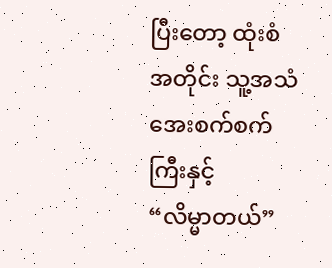ပြီးတော့ ထုံးစံအတိုင်း သူ့အသံအေးစက်စက်ကြီးနှင့်
“လိမ္မာတယ်”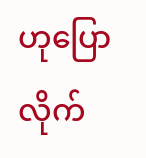ဟုပြောလိုက်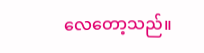လေတော့သည်။